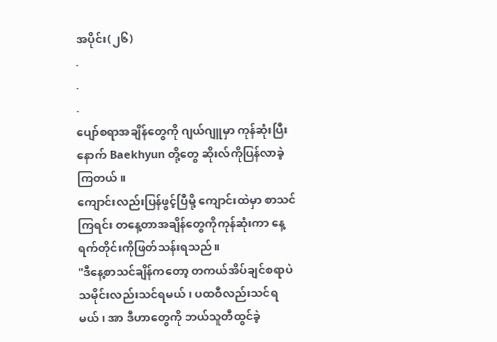အပိုင်း(၂၆)
.
.
.
ပျော်စရာအချိန်တွေကို ဂျယ်ဂျူမှာ ကုန်ဆုံးပြီးနောက် Baekhyun တို့တွေ ဆိုးလ်ကိုပြန်လာခဲ့ကြတယ်။
ကျောင်းလည်းပြန်ဖွင့်ပြီမို့ ကျောင်းထဲမှာ စာသင်ကြရင်း တနေ့တာအချိန်တွေကိုကုန်ဆုံးကာ နေ့ရက်တိုင်းကိုဖြတ်သန်းရသည်။
"ဒီနေ့စာသင်ချိန်ကတော့ တကယ်အိပ်ချင်စရာပဲ သမိုင်းလည်းသင်ရမယ်၊ ပထဝီလည်းသင်ရမယ်၊ အာ ဒီဟာတွေကို ဘယ်သူတီထွင်ခဲ့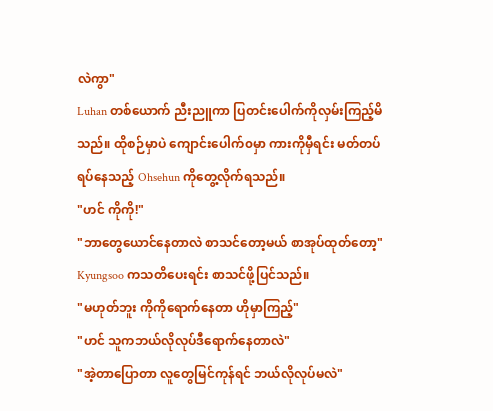လဲကွာ"
Luhan တစ်ယောက် ညီးညူကာ ပြတင်းပေါက်ကိုလှမ်းကြည့်မိသည်။ ထိုစဉ်မှာပဲ ကျောင်းပေါက်၀မှာ ကားကိုမှီရင်း မတ်တပ်ရပ်နေသည့် Ohsehun ကိုတွေ့လိုက်ရသည်။
"ဟင် ကိုကို!"
"ဘာတွေယောင်နေတာလဲ စာသင်တော့မယ် စာအုပ်ထုတ်တော့"
Kyungsoo ကသတိပေးရင်း စာသင်ဖို့ပြင်သည်။
"မဟုတ်ဘူး ကိုကိုရောက်နေတာ ဟိုမှာကြည့်"
"ဟင် သူကဘယ်လိုလုပ်ဒီရောက်နေတာလဲ"
"အဲ့တာပြောတာ လူတွေမြင်ကုန်ရင် ဘယ်လိုလုပ်မလဲ"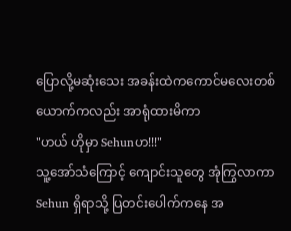ပြောလို့မဆုံးသေး အခန်းထဲကကောင်မလေးတစ်ယောက်ကလည်း အာရုံထားမိကာ
"ဟယ် ဟိုမှာ Sehunဟ!!!"
သူ့အော်သံကြောင့် ကျောင်းသူတွေ အုံကြွလာကာ Sehun ရှိရာသို့ ပြတင်းပေါက်ကနေ အ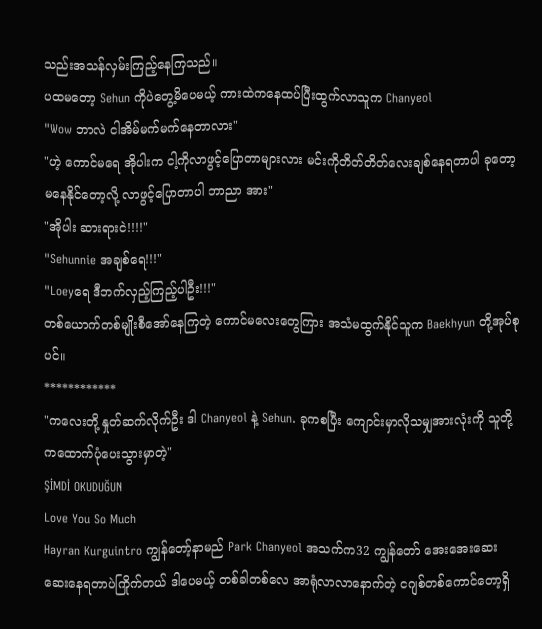သည်းအသန်လှမ်းကြည့်နေကြသည်။
ပထမတော့ Sehun ကိုပဲတွေ့မိပေမယ့် ကားထဲကနေထပ်ပြီးထွက်လာသူက Chanyeol
"Wow ဘာလဲ ငါအိမ်မက်မက်နေတာလား"
"ဟဲ့ ကောင်မရေ အိုပါးက ငါ့ကိုလာဖွင့်ပြောတာများလား မင်းကိုတိတ်တိတ်လေးချစ်နေရတာပါ ခုတော့မနေနိုင်တော့လို့ လာဖွင့်ပြောတာပါ ဘာညာ အား"
"အိုပါး ဆားရားငဲ!!!!"
"Sehunnie အချစ်ရေ!!!"
"Loeyရေ ဒီဘက်လှည့်ကြည့်ပါဦး!!!"
တစ်ယောက်တစ်မျိုးစီအော်နေကြတဲ့ ကောင်မလေးတွေကြား အသံမထွက်နိုင်သူက Baekhyun တို့အုပ်စုပင်။
************
"ကလေးတို့ နှုတ်ဆက်လိုက်ဦး ဒါ Chanyeol နဲ့ Sehun. ခုကစပြီး ကျောင်းမှာလိုသမျှအားလုံးကို သူတို့ကထောက်ပုံပေးသွားမှာတဲ့"
ŞİMDİ OKUDUĞUN
Love You So Much
Hayran Kurguintro ကျွန်တော့်နာမည် Park Chanyeol အသက်က32 ကျွန်တော် အေးအေးဆေးဆေးနေရတာပဲကြိုက်တယ် ဒါပေမယ့် တစ်ခါတစ်လေ အာရုံလာလာနောက်တဲ့ ငဂျစ်တစ်ကောင်တော့ရှိ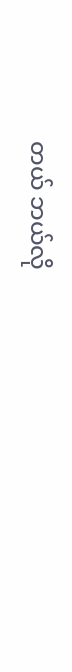တယ် ဘယ်လို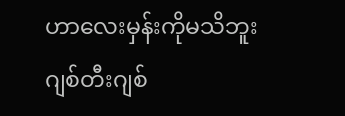ဟာလေးမှန်းကိုမသိဘူး ဂျစ်တီးဂျစ်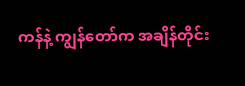ကန်နဲ့ ကျွန်တော်က အချိန်တိုင်း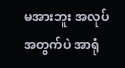မအားဘူး အလုပ်အတွက်ပဲ အာရုံ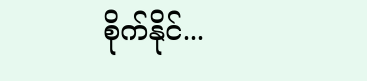စိုက်နိုင်...